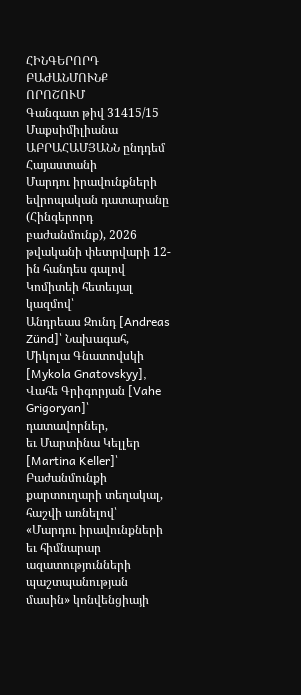ՀԻՆԳԵՐՈՐԴ ԲԱԺԱՆՄՈՒՆՔ
ՈՐՈՇՈՒՄ
Գանգատ թիվ 31415/15
Մաքսիմիլիանա ԱԲՐԱՀԱՄՅԱՆՆ ընդդեմ Հայաստանի
Մարդու իրավունքների եվրոպական դատարանը (Հինգերորդ բաժանմունք), 2026 թվականի փետրվարի 12-ին հանդես գալով Կոմիտեի հետեւյալ կազմով՝
Անդրեաս Զունդ [Andreas Zünd]՝ Նախագահ,
Միկոլա Գնատովսկի [Mykola Gnatovskyy],
Վահե Գրիգորյան [Vahe Grigoryan]՝ դատավորներ,
եւ Մարտինա Կելլեր [Martina Keller]՝ Բաժանմունքի քարտուղարի տեղակալ,
հաշվի առնելով՝
«Մարդու իրավունքների եւ հիմնարար ազատությունների պաշտպանության մասին» կոնվենցիայի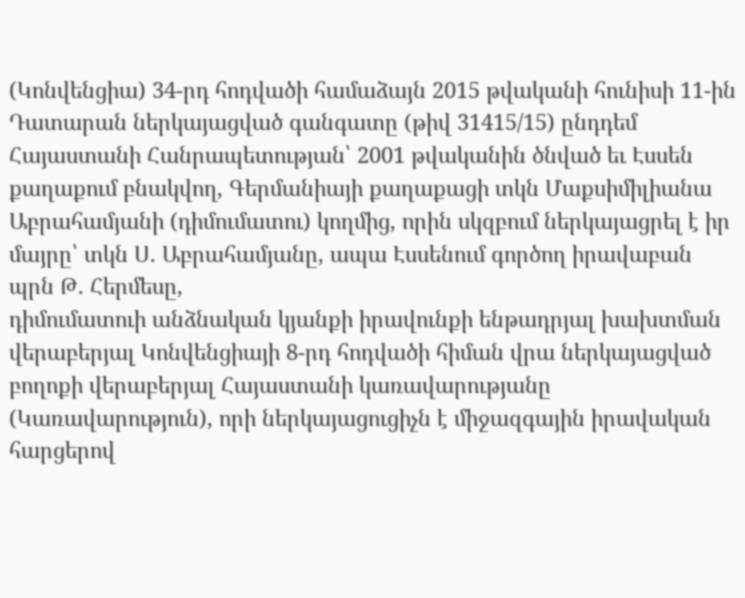(Կոնվենցիա) 34-րդ հոդվածի համաձայն 2015 թվականի հունիսի 11-ին Դատարան ներկայացված գանգատը (թիվ 31415/15) ընդդեմ Հայաստանի Հանրապետության՝ 2001 թվականին ծնված եւ Էսսեն քաղաքում բնակվող, Գերմանիայի քաղաքացի տկն Մաքսիմիլիանա Աբրահամյանի (դիմումատու) կողմից, որին սկզբում ներկայացրել է իր մայրը՝ տկն Ս. Աբրահամյանը, ապա Էսսենում գործող իրավաբան պրն Թ. Հերմեսը,
դիմումատուի անձնական կյանքի իրավունքի ենթադրյալ խախտման վերաբերյալ Կոնվենցիայի 8-րդ հոդվածի հիման վրա ներկայացված բողոքի վերաբերյալ Հայաստանի կառավարությանը (Կառավարություն), որի ներկայացուցիչն է միջազգային իրավական հարցերով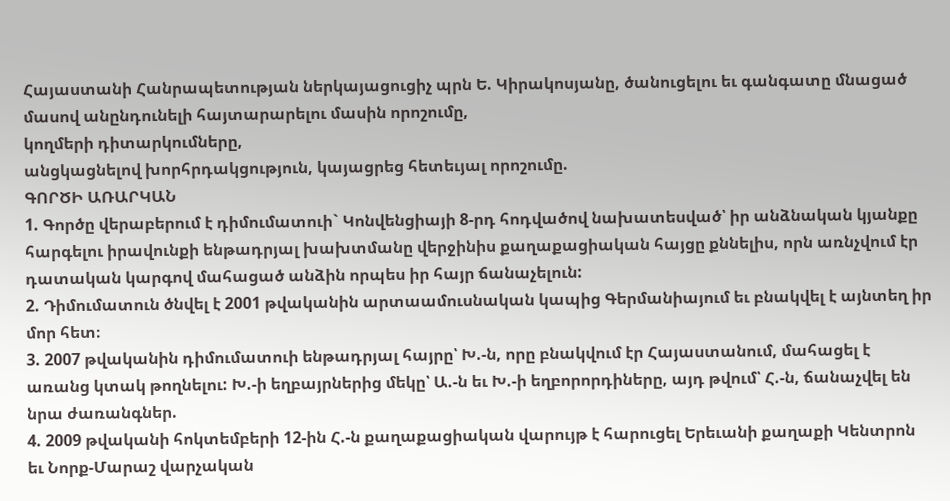Հայաստանի Հանրապետության ներկայացուցիչ պրն Ե. Կիրակոսյանը, ծանուցելու եւ գանգատը մնացած մասով անընդունելի հայտարարելու մասին որոշումը,
կողմերի դիտարկումները,
անցկացնելով խորհրդակցություն, կայացրեց հետեւյալ որոշումը.
ԳՈՐԾԻ ԱՌԱՐԿԱՆ
1. Գործը վերաբերում է դիմումատուի` Կոնվենցիայի 8-րդ հոդվածով նախատեսված՝ իր անձնական կյանքը հարգելու իրավունքի ենթադրյալ խախտմանը վերջինիս քաղաքացիական հայցը քննելիս, որն առնչվում էր դատական կարգով մահացած անձին որպես իր հայր ճանաչելուն:
2. Դիմումատուն ծնվել է 2001 թվականին արտաամուսնական կապից Գերմանիայում եւ բնակվել է այնտեղ իր մոր հետ։
3. 2007 թվականին դիմումատուի ենթադրյալ հայրը՝ Խ.-ն, որը բնակվում էր Հայաստանում, մահացել է առանց կտակ թողնելու: Խ.-ի եղբայրներից մեկը՝ Ա.-ն եւ Խ.-ի եղբորորդիները, այդ թվում՝ Հ.-ն, ճանաչվել են նրա ժառանգներ.
4. 2009 թվականի հոկտեմբերի 12-ին Հ.-ն քաղաքացիական վարույթ է հարուցել Երեւանի քաղաքի Կենտրոն եւ Նորք‑Մարաշ վարչական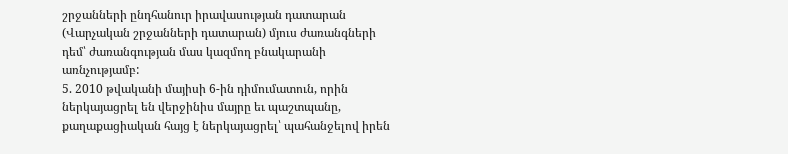շրջանների ընդհանուր իրավասության դատարան (Վարչական շրջանների դատարան) մյուս ժառանգների դեմ՝ ժառանգության մաս կազմող բնակարանի առնչությամբ:
5. 2010 թվականի մայիսի 6-ին դիմումատուն, որին ներկայացրել են վերջինիս մայրը եւ պաշտպանը, քաղաքացիական հայց է ներկայացրել՝ պահանջելով իրեն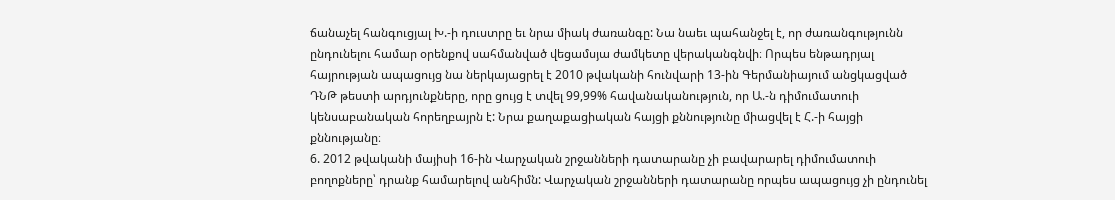ճանաչել հանգուցյալ Խ.-ի դուստրը եւ նրա միակ ժառանգը: Նա նաեւ պահանջել է, որ ժառանգությունն ընդունելու համար օրենքով սահմանված վեցամսյա ժամկետը վերականգնվի։ Որպես ենթադրյալ հայրության ապացույց նա ներկայացրել է 2010 թվականի հունվարի 13-ին Գերմանիայում անցկացված ԴՆԹ թեստի արդյունքները, որը ցույց է տվել 99,99% հավանականություն, որ Ա.-ն դիմումատուի կենսաբանական հորեղբայրն է: Նրա քաղաքացիական հայցի քննությունը միացվել է Հ.-ի հայցի քննությանը։
6. 2012 թվականի մայիսի 16-ին Վարչական շրջանների դատարանը չի բավարարել դիմումատուի բողոքները՝ դրանք համարելով անհիմն: Վարչական շրջանների դատարանը որպես ապացույց չի ընդունել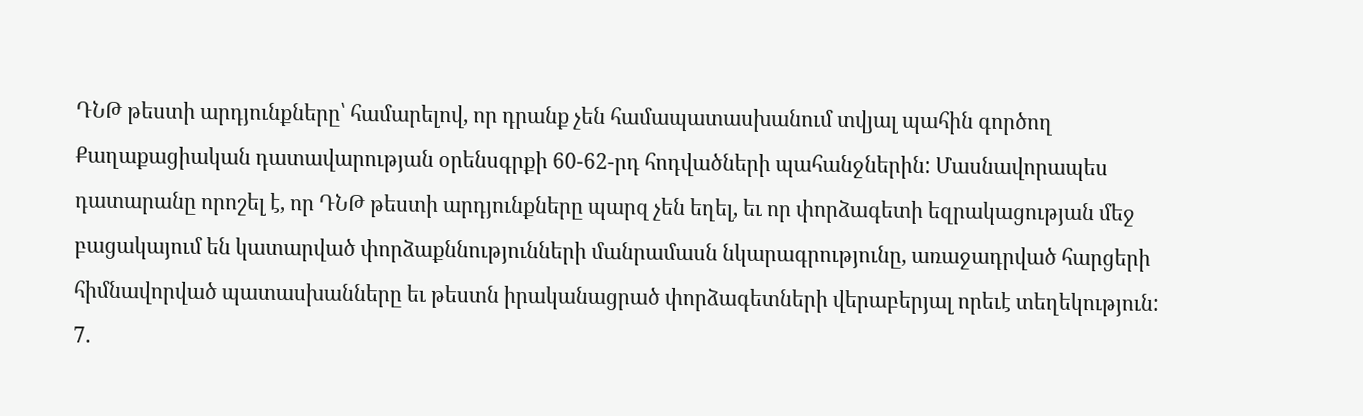ԴՆԹ թեստի արդյունքները՝ համարելով, որ դրանք չեն համապատասխանում տվյալ պահին գործող Քաղաքացիական դատավարության օրենսգրքի 60-62-րդ հոդվածների պահանջներին: Մասնավորապես դատարանը որոշել է, որ ԴՆԹ թեստի արդյունքները պարզ չեն եղել, եւ որ փորձագետի եզրակացության մեջ բացակայում են կատարված փորձաքննությունների մանրամասն նկարագրությունը, առաջադրված հարցերի հիմնավորված պատասխանները եւ թեստն իրականացրած փորձագետների վերաբերյալ որեւէ տեղեկություն:
7.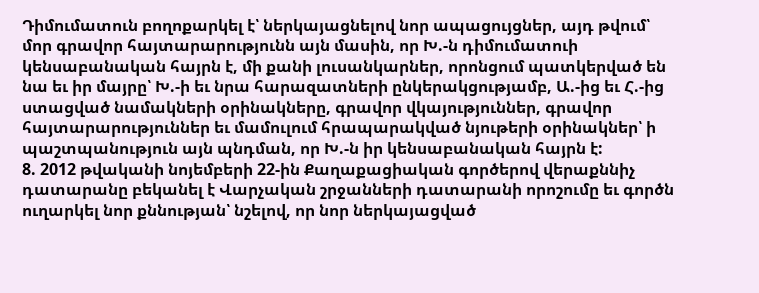Դիմումատուն բողոքարկել է՝ ներկայացնելով նոր ապացույցներ, այդ թվում՝ մոր գրավոր հայտարարությունն այն մասին, որ Խ.-ն դիմումատուի կենսաբանական հայրն է, մի քանի լուսանկարներ, որոնցում պատկերված են նա եւ իր մայրը՝ Խ.-ի եւ նրա հարազատների ընկերակցությամբ, Ա.-ից եւ Հ.-ից ստացված նամակների օրինակները, գրավոր վկայություններ, գրավոր հայտարարություններ եւ մամուլում հրապարակված նյութերի օրինակներ՝ ի պաշտպանություն այն պնդման, որ Խ.-ն իր կենսաբանական հայրն է:
8. 2012 թվականի նոյեմբերի 22-ին Քաղաքացիական գործերով վերաքննիչ դատարանը բեկանել է Վարչական շրջանների դատարանի որոշումը եւ գործն ուղարկել նոր քննության՝ նշելով, որ նոր ներկայացված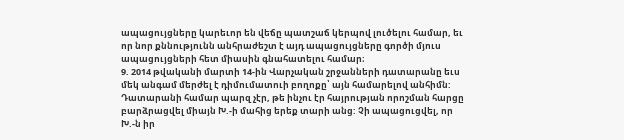ապացույցները կարեւոր են վեճը պատշաճ կերպով լուծելու համար, եւ որ նոր քննությունն անհրաժեշտ է այդ ապացույցները գործի մյուս ապացույցների հետ միասին գնահատելու համար։
9. 2014 թվականի մարտի 14-ին Վարչական շրջանների դատարանը եւս մեկ անգամ մերժել է դիմումատուի բողոքը՝ այն համարելով անհիմն: Դատարանի համար պարզ չէր, թե ինչու էր հայրության որոշման հարցը բարձրացվել միայն Խ.-ի մահից երեք տարի անց: Չի ապացուցվել, որ Խ.-ն իր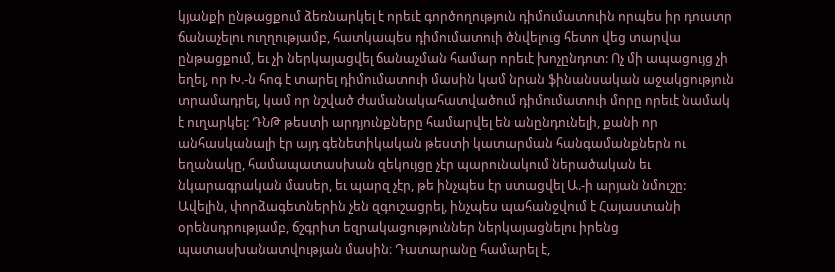կյանքի ընթացքում ձեռնարկել է որեւէ գործողություն դիմումատուին որպես իր դուստր ճանաչելու ուղղությամբ, հատկապես դիմումատուի ծնվելուց հետո վեց տարվա ընթացքում, եւ չի ներկայացվել ճանաչման համար որեւէ խոչընդոտ: Ոչ մի ապացույց չի եղել, որ Խ.-ն հոգ է տարել դիմումատուի մասին կամ նրան ֆինանսական աջակցություն տրամադրել, կամ որ նշված ժամանակահատվածում դիմումատուի մորը որեւէ նամակ է ուղարկել: ԴՆԹ թեստի արդյունքները համարվել են անընդունելի, քանի որ անհասկանալի էր այդ գենետիկական թեստի կատարման հանգամանքներն ու եղանակը, համապատասխան զեկույցը չէր պարունակում ներածական եւ նկարագրական մասեր, եւ պարզ չէր, թե ինչպես էր ստացվել Ա.-ի արյան նմուշը: Ավելին, փորձագետներին չեն զգուշացրել, ինչպես պահանջվում է Հայաստանի օրենսդրությամբ, ճշգրիտ եզրակացություններ ներկայացնելու իրենց պատասխանատվության մասին։ Դատարանը համարել է,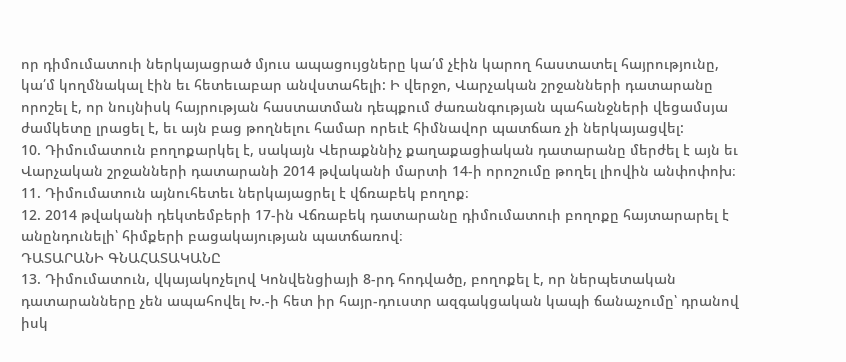որ դիմումատուի ներկայացրած մյուս ապացույցները կա՛մ չէին կարող հաստատել հայրությունը, կա՛մ կողմնակալ էին եւ հետեւաբար անվստահելի: Ի վերջո, Վարչական շրջանների դատարանը որոշել է, որ նույնիսկ հայրության հաստատման դեպքում ժառանգության պահանջների վեցամսյա ժամկետը լրացել է, եւ այն բաց թողնելու համար որեւէ հիմնավոր պատճառ չի ներկայացվել:
10. Դիմումատուն բողոքարկել է, սակայն Վերաքննիչ քաղաքացիական դատարանը մերժել է այն եւ Վարչական շրջանների դատարանի 2014 թվականի մարտի 14-ի որոշումը թողել լիովին անփոփոխ։
11. Դիմումատուն այնուհետեւ ներկայացրել է վճռաբեկ բողոք։
12. 2014 թվականի դեկտեմբերի 17-ին Վճռաբեկ դատարանը դիմումատուի բողոքը հայտարարել է անընդունելի՝ հիմքերի բացակայության պատճառով։
ԴԱՏԱՐԱՆԻ ԳՆԱՀԱՏԱԿԱՆԸ
13. Դիմումատուն, վկայակոչելով Կոնվենցիայի 8-րդ հոդվածը, բողոքել է, որ ներպետական դատարանները չեն ապահովել Խ.-ի հետ իր հայր-դուստր ազգակցական կապի ճանաչումը՝ դրանով իսկ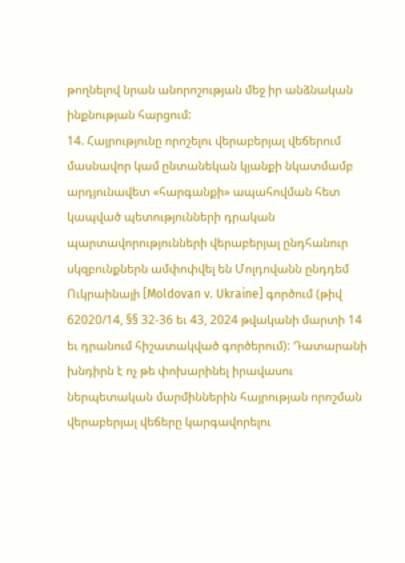թողնելով նրան անորոշության մեջ իր անձնական ինքնության հարցում:
14. Հայրությունը որոշելու վերաբերյալ վեճերում մասնավոր կամ ընտանեկան կյանքի նկատմամբ արդյունավետ «հարգանքի» ապահովման հետ կապված պետությունների դրական պարտավորությունների վերաբերյալ ընդհանուր սկզբունքներն ամփոփվել են Մոլդովանն ընդդեմ Ուկրաինայի [Moldovan v. Ukraine] գործում (թիվ 62020/14, §§ 32-36 եւ 43, 2024 թվականի մարտի 14 եւ դրանում հիշատակված գործերում): Դատարանի խնդիրն է ոչ թե փոխարինել իրավասու ներպետական մարմիններին հայրության որոշման վերաբերյալ վեճերը կարգավորելու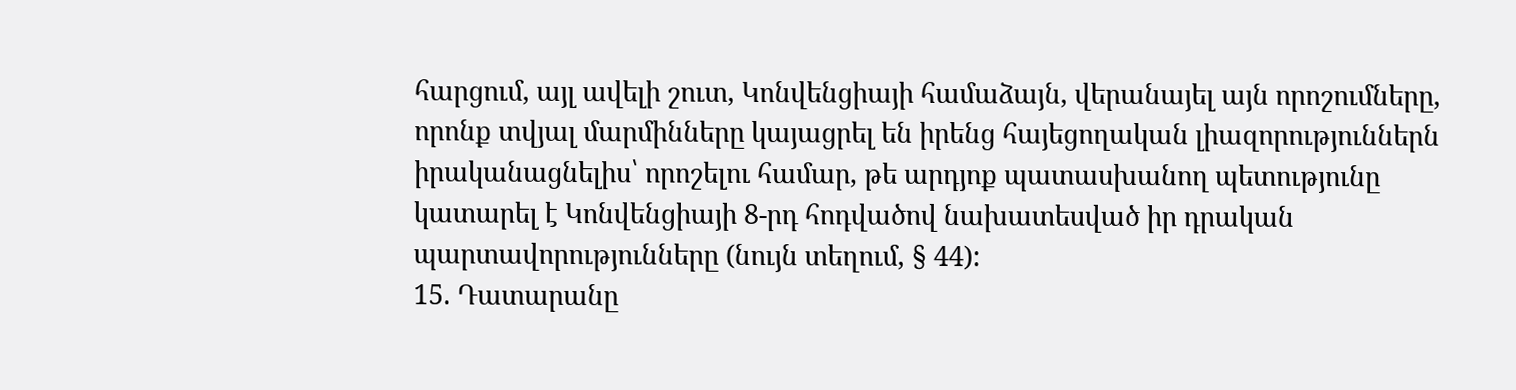հարցում, այլ ավելի շուտ, Կոնվենցիայի համաձայն, վերանայել այն որոշումները, որոնք տվյալ մարմինները կայացրել են իրենց հայեցողական լիազորություններն իրականացնելիս՝ որոշելու համար, թե արդյոք պատասխանող պետությունը կատարել է Կոնվենցիայի 8-րդ հոդվածով նախատեսված իր դրական պարտավորությունները (նույն տեղում, § 44):
15. Դատարանը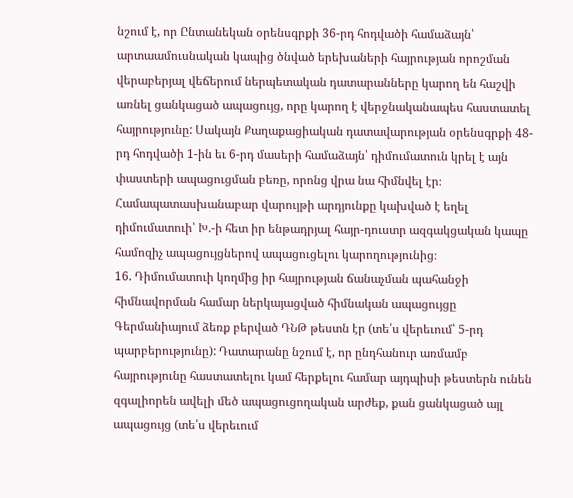նշում է, որ Ընտանեկան օրենսգրքի 36-րդ հոդվածի համաձայն՝ արտաամուսնական կապից ծնված երեխաների հայրության որոշման վերաբերյալ վեճերում ներպետական դատարանները կարող են հաշվի առնել ցանկացած ապացույց, որը կարող է վերջնականապես հաստատել հայրությունը: Սակայն Քաղաքացիական դատավարության օրենսգրքի 48-րդ հոդվածի 1-ին եւ 6-րդ մասերի համաձայն՝ դիմումատուն կրել է այն փաստերի ապացուցման բեռը, որոնց վրա նա հիմնվել էր։ Համապատասխանաբար վարույթի արդյունքը կախված է եղել դիմումատուի՝ Խ.-ի հետ իր ենթադրյալ հայր-դուստր ազգակցական կապը համոզիչ ապացույցներով ապացուցելու կարողությունից։
16. Դիմումատուի կողմից իր հայրության ճանաչման պահանջի հիմնավորման համար ներկայացված հիմնական ապացույցը Գերմանիայում ձեռք բերված ԴՆԹ թեստն էր (տե՛ս վերեւում՝ 5-րդ պարբերությունը): Դատարանը նշում է, որ ընդհանուր առմամբ հայրությունը հաստատելու կամ հերքելու համար այդպիսի թեստերն ունեն զգալիորեն ավելի մեծ ապացուցողական արժեք, քան ցանկացած այլ ապացույց (տե՛ս վերեւում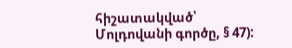հիշատակված՝ Մոլդովանի գործը, § 47):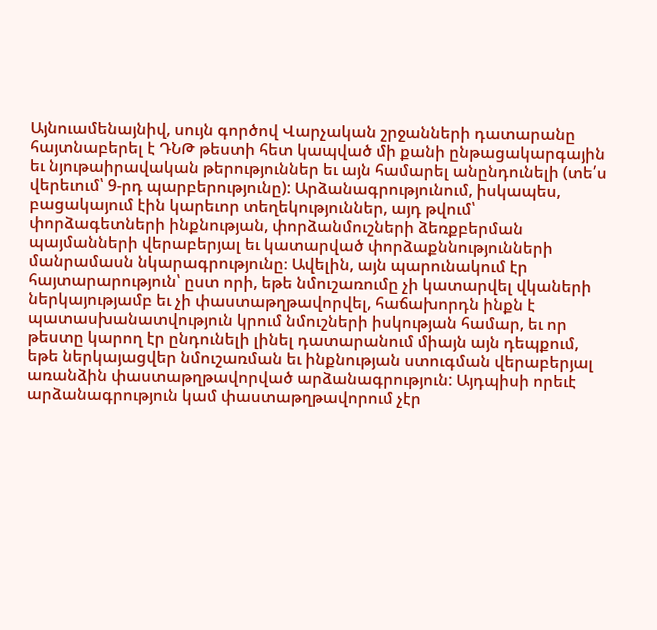Այնուամենայնիվ, սույն գործով Վարչական շրջանների դատարանը հայտնաբերել է ԴՆԹ թեստի հետ կապված մի քանի ընթացակարգային եւ նյութաիրավական թերություններ եւ այն համարել անընդունելի (տե՛ս վերեւում՝ 9-րդ պարբերությունը): Արձանագրությունում, իսկապես, բացակայում էին կարեւոր տեղեկություններ, այդ թվում՝ փորձագետների ինքնության, փորձանմուշների ձեռքբերման պայմանների վերաբերյալ եւ կատարված փորձաքննությունների մանրամասն նկարագրությունը։ Ավելին, այն պարունակում էր հայտարարություն՝ ըստ որի, եթե նմուշառումը չի կատարվել վկաների ներկայությամբ եւ չի փաստաթղթավորվել, հաճախորդն ինքն է պատասխանատվություն կրում նմուշների իսկության համար, եւ որ թեստը կարող էր ընդունելի լինել դատարանում միայն այն դեպքում, եթե ներկայացվեր նմուշառման եւ ինքնության ստուգման վերաբերյալ առանձին փաստաթղթավորված արձանագրություն: Այդպիսի որեւէ արձանագրություն կամ փաստաթղթավորում չէր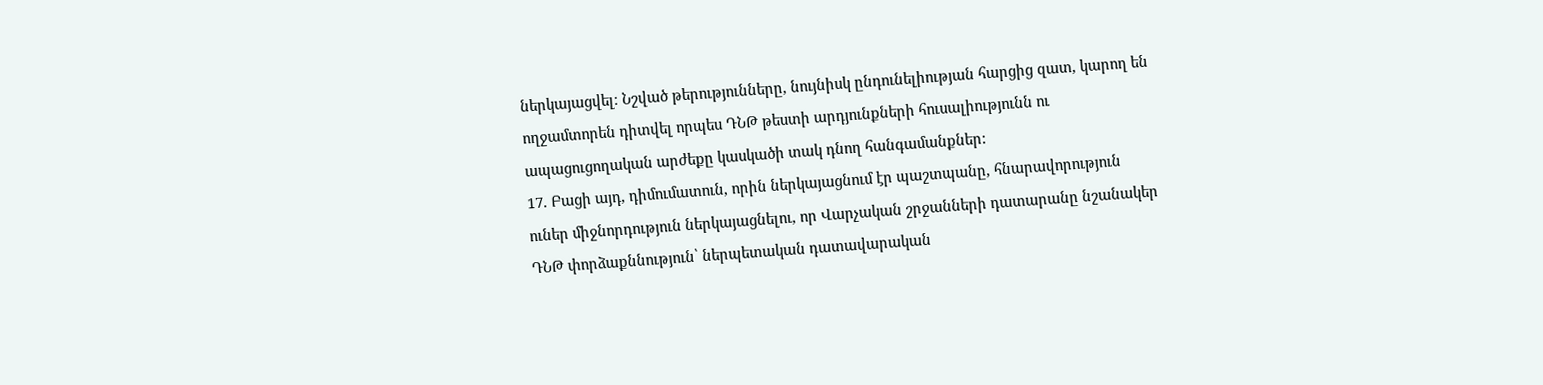ներկայացվել։ Նշված թերությունները, նույնիսկ ընդունելիության հարցից զատ, կարող են ողջամտորեն դիտվել որպես ԴՆԹ թեստի արդյունքների հուսալիությունն ու ապացուցողական արժեքը կասկածի տակ դնող հանգամանքներ:
17. Բացի այդ, դիմումատուն, որին ներկայացնում էր պաշտպանը, հնարավորություն ուներ միջնորդություն ներկայացնելու, որ Վարչական շրջանների դատարանը նշանակեր ԴՆԹ փորձաքննություն՝ ներպետական դատավարական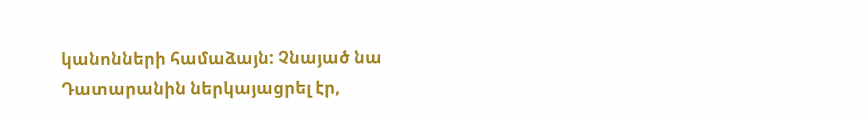կանոնների համաձայն: Չնայած նա Դատարանին ներկայացրել էր,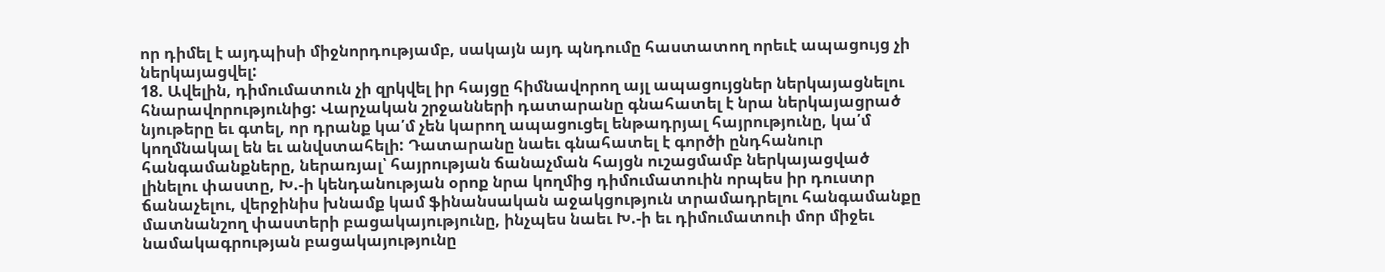որ դիմել է այդպիսի միջնորդությամբ, սակայն այդ պնդումը հաստատող որեւէ ապացույց չի ներկայացվել:
18. Ավելին, դիմումատուն չի զրկվել իր հայցը հիմնավորող այլ ապացույցներ ներկայացնելու հնարավորությունից: Վարչական շրջանների դատարանը գնահատել է նրա ներկայացրած նյութերը եւ գտել, որ դրանք կա՛մ չեն կարող ապացուցել ենթադրյալ հայրությունը, կա՛մ կողմնակալ են եւ անվստահելի: Դատարանը նաեւ գնահատել է գործի ընդհանուր հանգամանքները, ներառյալ՝ հայրության ճանաչման հայցն ուշացմամբ ներկայացված լինելու փաստը, Խ.-ի կենդանության օրոք նրա կողմից դիմումատուին որպես իր դուստր ճանաչելու, վերջինիս խնամք կամ ֆինանսական աջակցություն տրամադրելու հանգամանքը մատնանշող փաստերի բացակայությունը, ինչպես նաեւ Խ.-ի եւ դիմումատուի մոր միջեւ նամակագրության բացակայությունը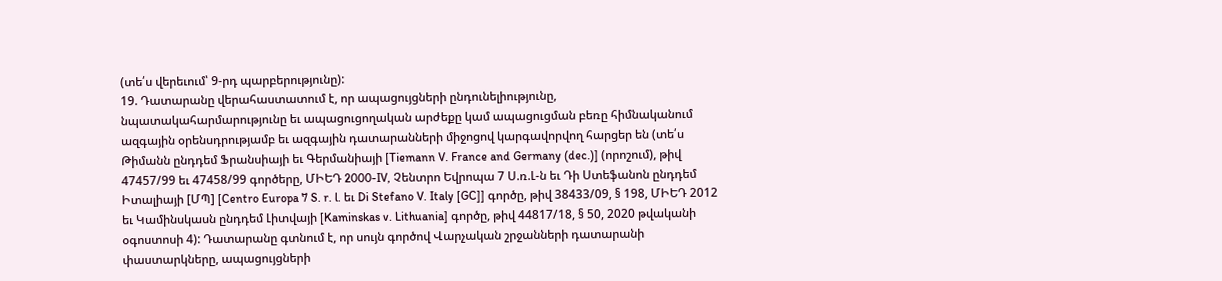(տե՛ս վերեւում՝ 9-րդ պարբերությունը):
19. Դատարանը վերահաստատում է, որ ապացույցների ընդունելիությունը, նպատակահարմարությունը եւ ապացուցողական արժեքը կամ ապացուցման բեռը հիմնականում ազգային օրենսդրությամբ եւ ազգային դատարանների միջոցով կարգավորվող հարցեր են (տե՛ս Թիմանն ընդդեմ Ֆրանսիայի եւ Գերմանիայի [Tiemann V. France and Germany (dec.)] (որոշում), թիվ 47457/99 եւ 47458/99 գործերը, ՄԻԵԴ 2000-IV, Չենտրո Եվրոպա 7 Ս.ռ.Լ-ն եւ Դի Ստեֆանոն ընդդեմ Իտալիայի [ՄՊ] [Centro Europa 7 S. r. l. եւ Di Stefano V. Italy [GC]] գործը, թիվ 38433/09, § 198, ՄԻԵԴ 2012 եւ Կամինսկասն ընդդեմ Լիտվայի [Kaminskas v. Lithuania] գործը, թիվ 44817/18, § 50, 2020 թվականի օգոստոսի 4): Դատարանը գտնում է, որ սույն գործով Վարչական շրջանների դատարանի փաստարկները, ապացույցների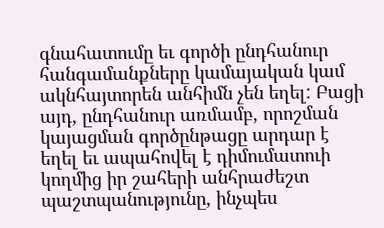գնահատումը եւ գործի ընդհանուր հանգամանքները կամայական կամ ակնհայտորեն անհիմն չեն եղել: Բացի այդ, ընդհանուր առմամբ, որոշման կայացման գործընթացը արդար է եղել եւ ապահովել է դիմումատուի կողմից իր շահերի անհրաժեշտ պաշտպանությունը, ինչպես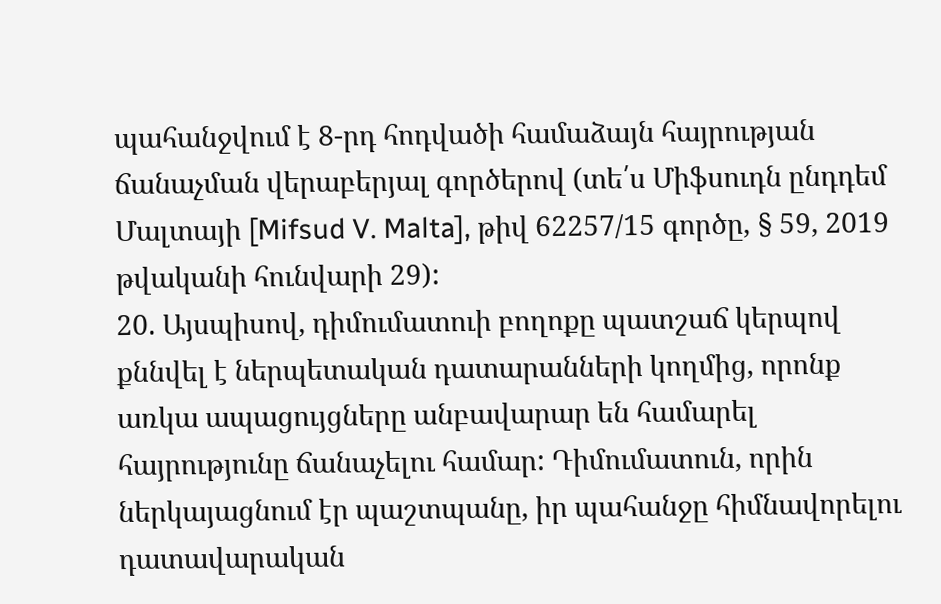պահանջվում է 8-րդ հոդվածի համաձայն հայրության ճանաչման վերաբերյալ գործերով (տե՛ս Միֆսուդն ընդդեմ Մալտայի [Mifsud V. Malta], թիվ 62257/15 գործը, § 59, 2019 թվականի հունվարի 29):
20. Այսպիսով, դիմումատուի բողոքը պատշաճ կերպով քննվել է ներպետական դատարանների կողմից, որոնք առկա ապացույցները անբավարար են համարել հայրությունը ճանաչելու համար: Դիմումատուն, որին ներկայացնում էր պաշտպանը, իր պահանջը հիմնավորելու դատավարական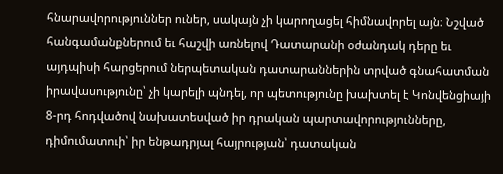հնարավորություններ ուներ, սակայն չի կարողացել հիմնավորել այն։ Նշված հանգամանքներում եւ հաշվի առնելով Դատարանի օժանդակ դերը եւ այդպիսի հարցերում ներպետական դատարաններին տրված գնահատման իրավասությունը՝ չի կարելի պնդել, որ պետությունը խախտել է Կոնվենցիայի 8-րդ հոդվածով նախատեսված իր դրական պարտավորությունները, դիմումատուի՝ իր ենթադրյալ հայրության՝ դատական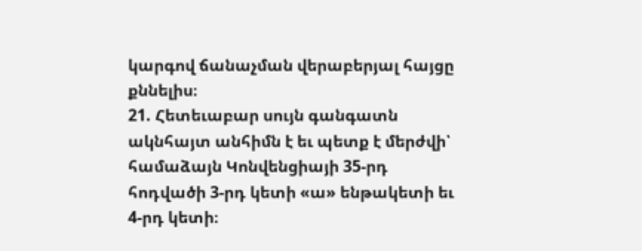կարգով ճանաչման վերաբերյալ հայցը քննելիս։
21. Հետեւաբար սույն գանգատն ակնհայտ անհիմն է եւ պետք է մերժվի՝ համաձայն Կոնվենցիայի 35-րդ հոդվածի 3-րդ կետի «ա» ենթակետի եւ 4-րդ կետի։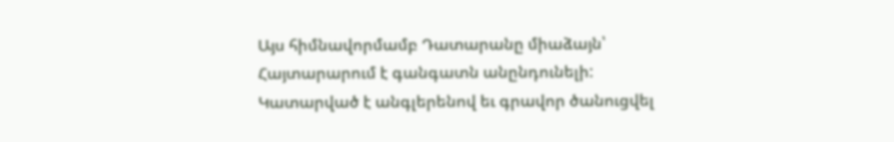Այս հիմնավորմամբ Դատարանը միաձայն՝
Հայտարարում է գանգատն անընդունելի:
Կատարված է անգլերենով եւ գրավոր ծանուցվել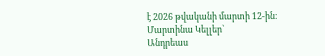է 2026 թվականի մարտի 12-ին։
Մարտինա Կելլեր`
Անդրեաս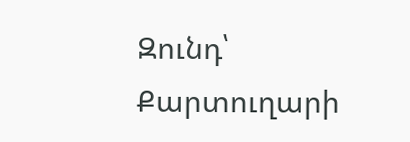Զունդ՝
Քարտուղարի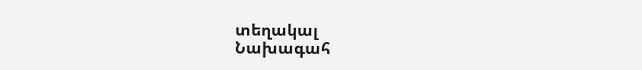տեղակալ
Նախագահ